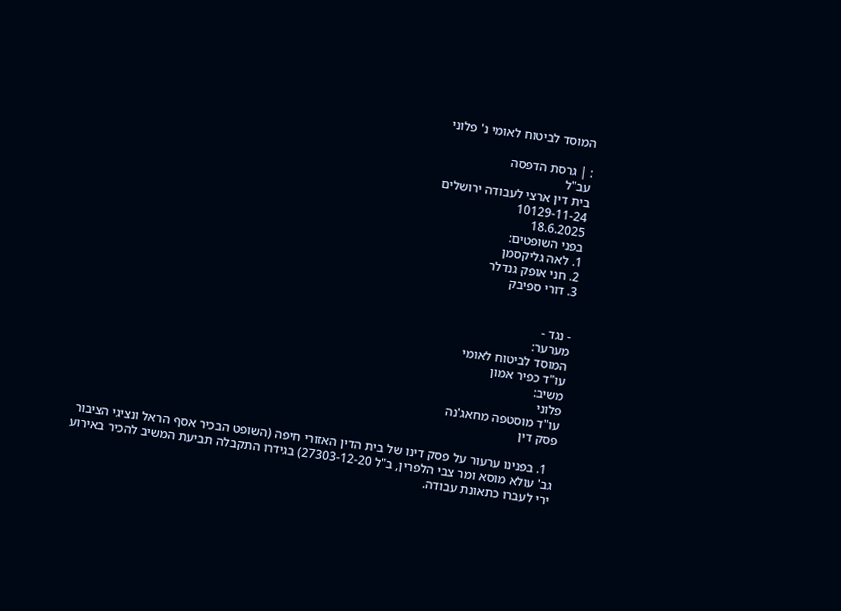המוסד לביטוח לאומי נ' פלוני

: | גרסת הדפסה
עב"ל
בית דין ארצי לעבודה ירושלים
10129-11-24
18.6.2025
בפני השופטים:
1. לאה גליקסמן
2. חני אופק גנדלר
3. דורי ספיבק


- נגד -
מערער:
המוסד לביטוח לאומי
עו"ד כפיר אמון
משיב:
פלוני
עו"ד מוסטפה מחאג'נה
פסק דין

  1. בפנינו ערעור על פסק דינו של בית הדין האזורי חיפה (השופט הבכיר אסף הראל ונציגי הציבור גב' עולא מוסא ומר צבי הלפרין, ב"ל 27303-12-20) בגידרו התקבלה תביעת המשיב להכיר באירוע ירי לעברו כתאונת עבודה.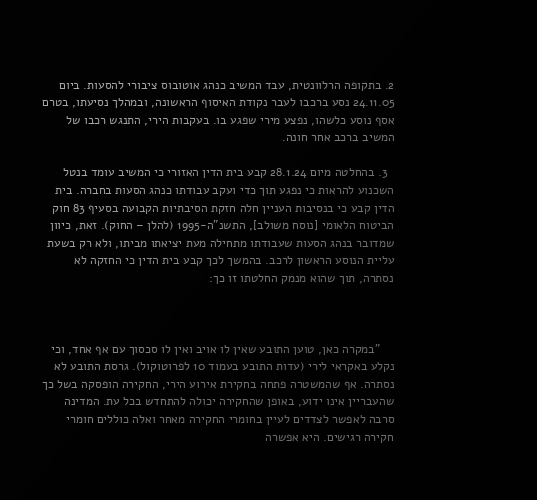2. בתקופה הרלוונטית, עבד המשיב כנהג אוטובוס ציבורי להסעות. ביום 24.11.05 נסע ברכבו לעבר נקודת האיסוף הראשונה, ובמהלך נסיעתו, בטרם אסף נוסע כלשהו, נפצע מירי שפגע בו. בעקבות הירי, התנגש רכבו של המשיב ברכב אחר חונה.

  3. בהחלטה מיום 28.1.24 קבע בית הדין האזורי כי המשיב עומד בנטל השכנוע להראות כי נפגע תוך כדי ועקב עבודתו כנהג הסעות בחברה. בית הדין קבע כי בנסיבות העניין חלה חזקת הסיבתיות הקבועה בסעיף 83 חוק הביטוח הלאומי [נוסח משולב], התשנ"ה-1995 (להלן – החוק). זאת, כיוון שמדובר בנהג הסעות שעבודתו מתחילה מעת יציאתו מביתו, ולא רק בשעת עליית הנוסע הראשון לרכב. בהמשך לכך קבע בית הדין כי החזקה לא נסתרה, תוך שהוא מנמק החלטתו זו כך:



    "במקרה כאן, טוען התובע שאין לו אויב ואין לו סכסוך עם אף אחד, וכי נקלע באקראי לירי (עדות התובע בעמוד 10 לפרוטוקול). גרסת התובע לא נסתרה. אף שהמשטרה פתחה בחקירת אירוע הירי, החקירה הופסקה בשל כך שהעבריין אינו ידוע, באופן שהחקירה יכולה להתחדש בכל עת. המדינה סרבה לאפשר לצדדים לעיין בחומרי החקירה מאחר ואלה כוללים חומרי חקירה רגישים. היא אפשרה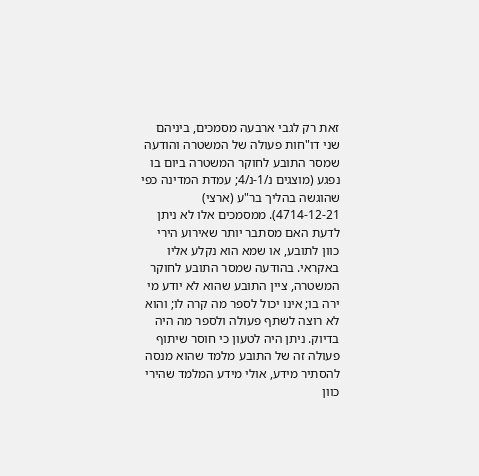זאת רק לגבי ארבעה מסמכים, ביניהם שני דו"חות פעולה של המשטרה והודעה שמסר התובע לחוקר המשטרה ביום בו נפגע (מוצגים נ/1-נ/4; עמדת המדינה כפי שהוגשה בהליך בר"ע (ארצי) 4714-12-21). ממסמכים אלו לא ניתן לדעת האם מסתבר יותר שאירוע הירי כוון לתובע, או שמא הוא נקלע אליו באקראי. בהודעה שמסר התובע לחוקר המשטרה, ציין התובע שהוא לא יודע מי ירה בו; אינו יכול לספר מה קרה לו; והוא לא רוצה לשתף פעולה ולספר מה היה בדיוק. ניתן היה לטעון כי חוסר שיתוף פעולה זה של התובע מלמד שהוא מנסה להסתיר מידע, אולי מידע המלמד שהירי כוון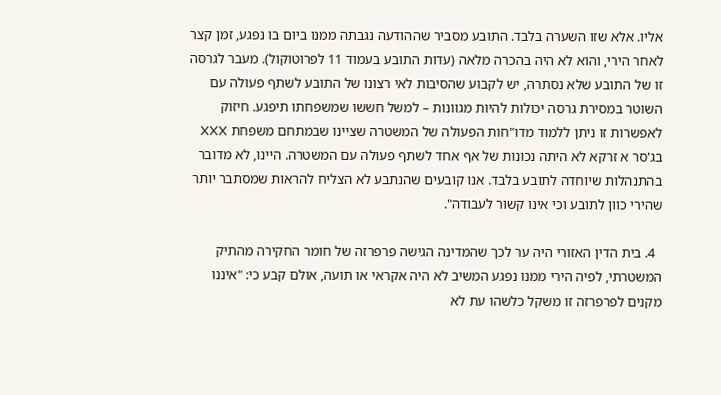אליו. אלא שזו השערה בלבד. התובע מסביר שההודעה נגבתה ממנו ביום בו נפגע, זמן קצר לאחר הירי, והוא לא היה בהכרה מלאה (עדות התובע בעמוד 11 לפרוטוקול). מעבר לגרסה זו של התובע שלא נסתרה, יש לקבוע שהסיבות לאי רצונו של התובע לשתף פעולה עם השוטר במסירת גרסה יכולות להיות מגוונות – למשל חששו שמשפחתו תיפגע. חיזוק לאפשרות זו ניתן ללמוד מדו"חות הפעולה של המשטרה שציינו שבמתחם משפחת XXX בג'סר א זרקא לא היתה נכונות של אף אחד לשתף פעולה עם המשטרה. היינו, לא מדובר בהתנהלות שיוחדה לתובע בלבד. אנו קובעים שהנתבע לא הצליח להראות שמסתבר יותר שהירי כוון לתובע וכי אינו קשור לעבודה".

  4. בית הדין האזורי היה ער לכך שהמדינה הגישה פרפרזה של חומר החקירה מהתיק המשטרתי, לפיה הירי ממנו נפגע המשיב לא היה אקראי או תועה, אולם קבע כי: "איננו מקנים לפרפרזה זו משקל כלשהו עת לא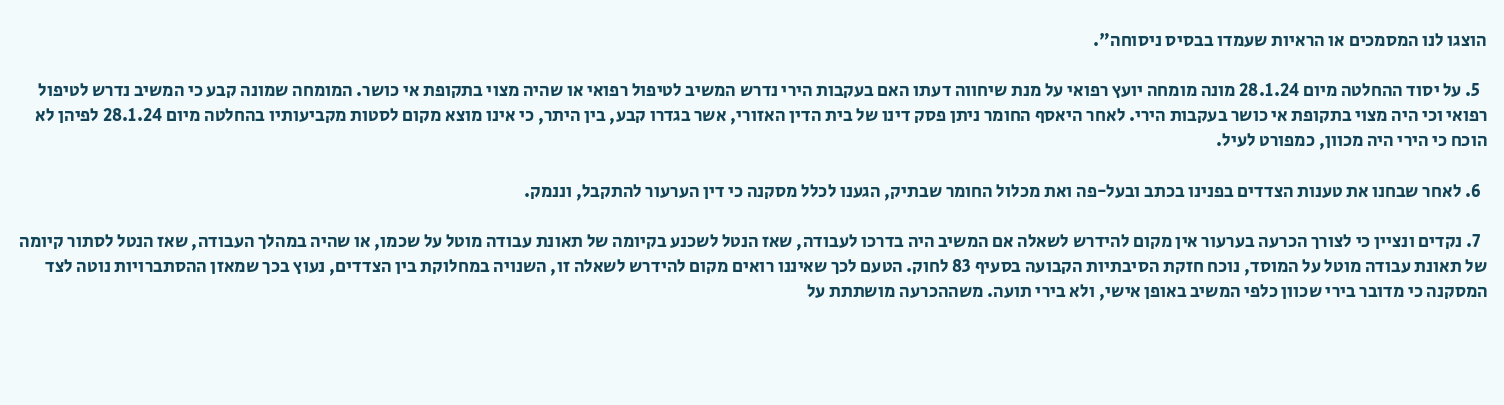הוצגו לנו המסמכים או הראיות שעמדו בבסיס ניסוחה".

  5. על יסוד ההחלטה מיום 28.1.24 מונה מומחה יועץ רפואי על מנת שיחווה דעתו האם בעקבות הירי נדרש המשיב לטיפול רפואי או שהיה מצוי בתקופת אי כושר. המומחה שמונה קבע כי המשיב נדרש לטיפול רפואי וכי היה מצוי בתקופת אי כושר בעקבות הירי. לאחר היאסף החומר ניתן פסק דינו של בית הדין האזורי, אשר בגדרו קבע, בין היתר, כי אינו מוצא מקום לסטות מקביעותיו בהחלטה מיום 28.1.24 לפיהן לא הוכח כי הירי היה מכוון, כמפורט לעיל.

  6. לאחר שבחנו את טענות הצדדים בפנינו בכתב ובעל-פה ואת מכלול החומר שבתיק, הגענו לכלל מסקנה כי דין הערעור להתקבל, וננמק.

  7. נקדים ונציין כי לצורך הכרעה בערעור אין מקום להידרש לשאלה אם המשיב היה בדרכו לעבודה, שאז הנטל לשכנע בקיומה של תאונת עבודה מוטל על שכמו, או שהיה במהלך העבודה, שאז הנטל לסתור קיומה של תאונת עבודה מוטל על המוסד, נוכח חזקת הסיבתיות הקבועה בסעיף 83 לחוק. הטעם לכך שאיננו רואים מקום להידרש לשאלה זו, השנויה במחלוקת בין הצדדים, נעוץ בכך שמאזן ההסתברויות נוטה לצד המסקנה כי מדובר בירי שכוון כלפי המשיב באופן אישי, ולא בירי תועה. משההכרעה מושתתת על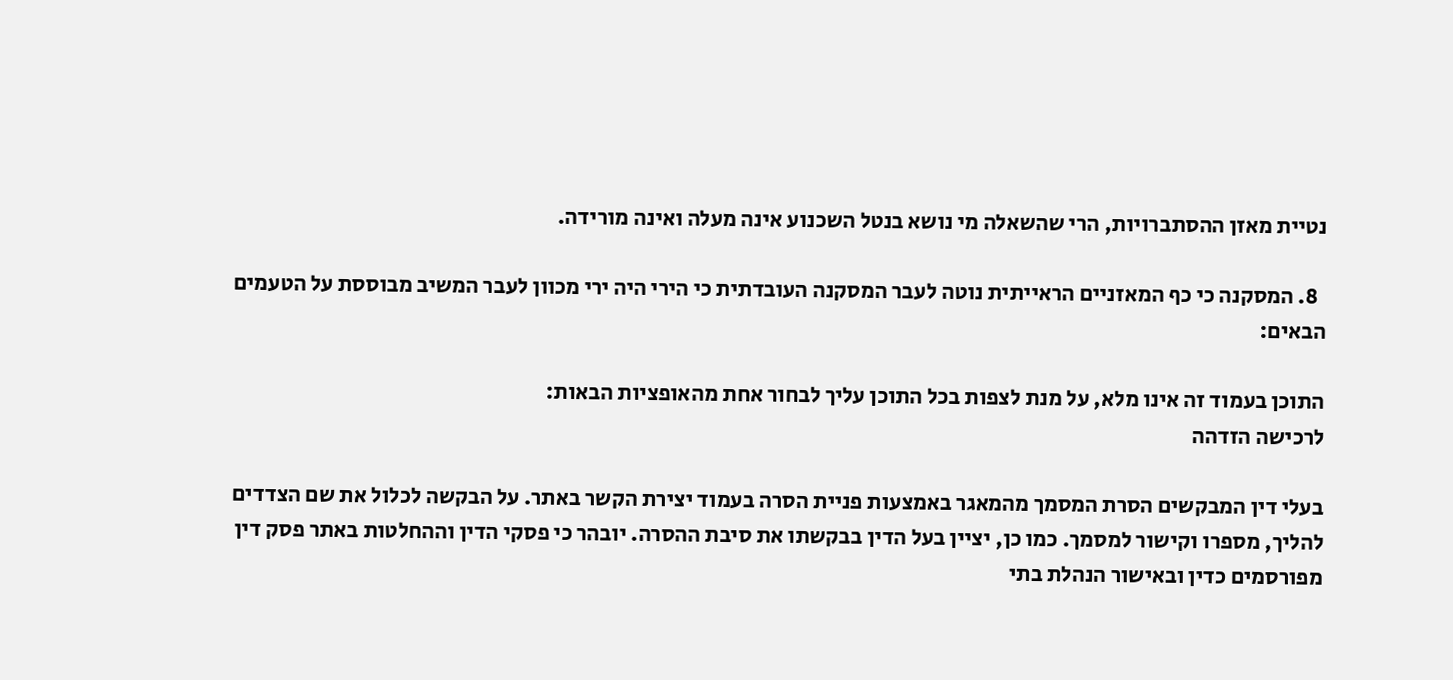נטיית מאזן ההסתברויות, הרי שהשאלה מי נושא בנטל השכנוע אינה מעלה ואינה מורידה.

  8. המסקנה כי כף המאזניים הראייתית נוטה לעבר המסקנה העובדתית כי הירי היה ירי מכוון לעבר המשיב מבוססת על הטעמים הבאים:

התוכן בעמוד זה אינו מלא, על מנת לצפות בכל התוכן עליך לבחור אחת מהאופציות הבאות:
לרכישה הזדהה

בעלי דין המבקשים הסרת המסמך מהמאגר באמצעות פניית הסרה בעמוד יצירת הקשר באתר. על הבקשה לכלול את שם הצדדים להליך, מספרו וקישור למסמך. כמו כן, יציין בעל הדין בבקשתו את סיבת ההסרה. יובהר כי פסקי הדין וההחלטות באתר פסק דין מפורסמים כדין ובאישור הנהלת בתי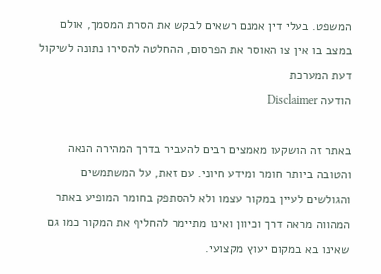המשפט. בעלי דין אמנם רשאים לבקש את הסרת המסמך, אולם במצב בו אין צו האוסר את הפרסום, ההחלטה להסירו נתונה לשיקול דעת המערכת
הודעה Disclaimer

באתר זה הושקעו מאמצים רבים להעביר בדרך המהירה הנאה והטובה ביותר חומר ומידע חיוני. עם זאת, על המשתמשים והגולשים לעיין במקור עצמו ולא להסתפק בחומר המופיע באתר המהווה מראה דרך וכיוון ואינו מתיימר להחליף את המקור כמו גם שאינו בא במקום יעוץ מקצועי.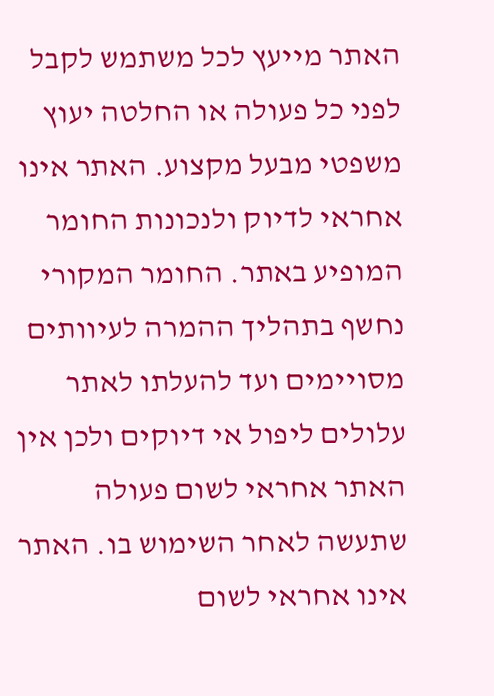האתר מייעץ לכל משתמש לקבל לפני כל פעולה או החלטה יעוץ משפטי מבעל מקצוע. האתר אינו אחראי לדיוק ולנכונות החומר המופיע באתר. החומר המקורי נחשף בתהליך ההמרה לעיוותים מסויימים ועד להעלתו לאתר עלולים ליפול אי דיוקים ולכן אין האתר אחראי לשום פעולה שתעשה לאחר השימוש בו. האתר אינו אחראי לשום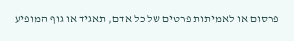פרסום או לאמיתות פרטים של כל אדם, תאגיד או גוף המופיע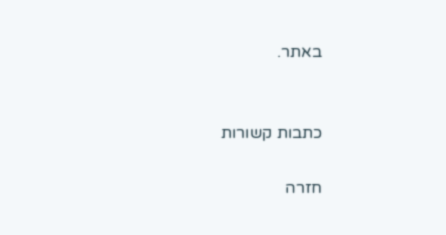באתר.


כתבות קשורות

חזרה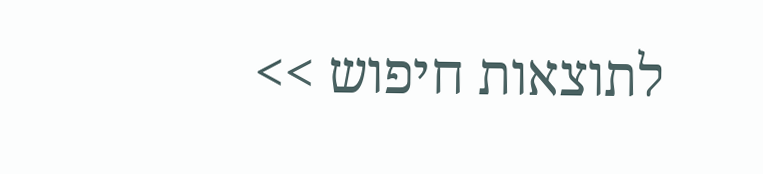לתוצאות חיפוש >>